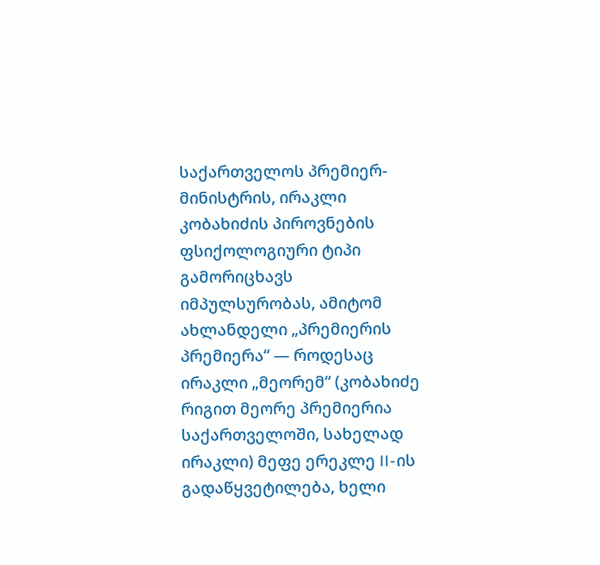საქართველოს პრემიერ-მინისტრის, ირაკლი კობახიძის პიროვნების ფსიქოლოგიური ტიპი გამორიცხავს იმპულსურობას, ამიტომ ახლანდელი „პრემიერის პრემიერა“ — როდესაც ირაკლი „მეორემ“ (კობახიძე რიგით მეორე პრემიერია საქართველოში, სახელად ირაკლი) მეფე ერეკლე II-ის გადაწყვეტილება, ხელი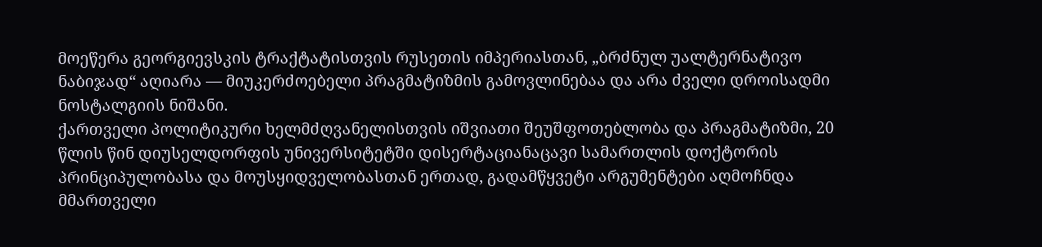მოეწერა გეორგიევსკის ტრაქტატისთვის რუსეთის იმპერიასთან, „ბრძნულ უალტერნატივო ნაბიჯად“ აღიარა — მიუკერძოებელი პრაგმატიზმის გამოვლინებაა და არა ძველი დროისადმი ნოსტალგიის ნიშანი.
ქართველი პოლიტიკური ხელმძღვანელისთვის იშვიათი შეუშფოთებლობა და პრაგმატიზმი, 20 წლის წინ დიუსელდორფის უნივერსიტეტში დისერტაციანაცავი სამართლის დოქტორის პრინციპულობასა და მოუსყიდველობასთან ერთად, გადამწყვეტი არგუმენტები აღმოჩნდა მმართველი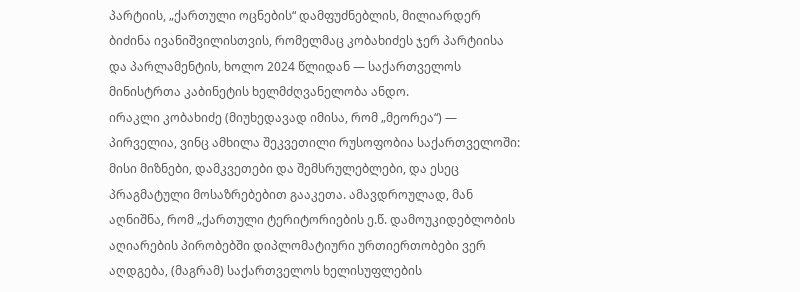პარტიის, „ქართული ოცნების“ დამფუძნებლის, მილიარდერ ბიძინა ივანიშვილისთვის, რომელმაც კობახიძეს ჯერ პარტიისა და პარლამენტის, ხოლო 2024 წლიდან — საქართველოს მინისტრთა კაბინეტის ხელმძღვანელობა ანდო.
ირაკლი კობახიძე (მიუხედავად იმისა, რომ „მეორეა“) — პირველია, ვინც ამხილა შეკვეთილი რუსოფობია საქართველოში: მისი მიზნები, დამკვეთები და შემსრულებლები, და ესეც პრაგმატული მოსაზრებებით გააკეთა. ამავდროულად, მან აღნიშნა, რომ „ქართული ტერიტორიების ე.წ. დამოუკიდებლობის აღიარების პირობებში დიპლომატიური ურთიერთობები ვერ აღდგება, (მაგრამ) საქართველოს ხელისუფლების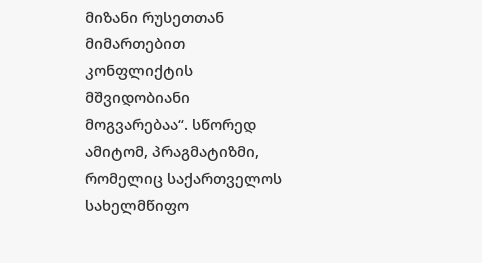მიზანი რუსეთთან მიმართებით კონფლიქტის მშვიდობიანი მოგვარებაა“. სწორედ ამიტომ, პრაგმატიზმი, რომელიც საქართველოს სახელმწიფო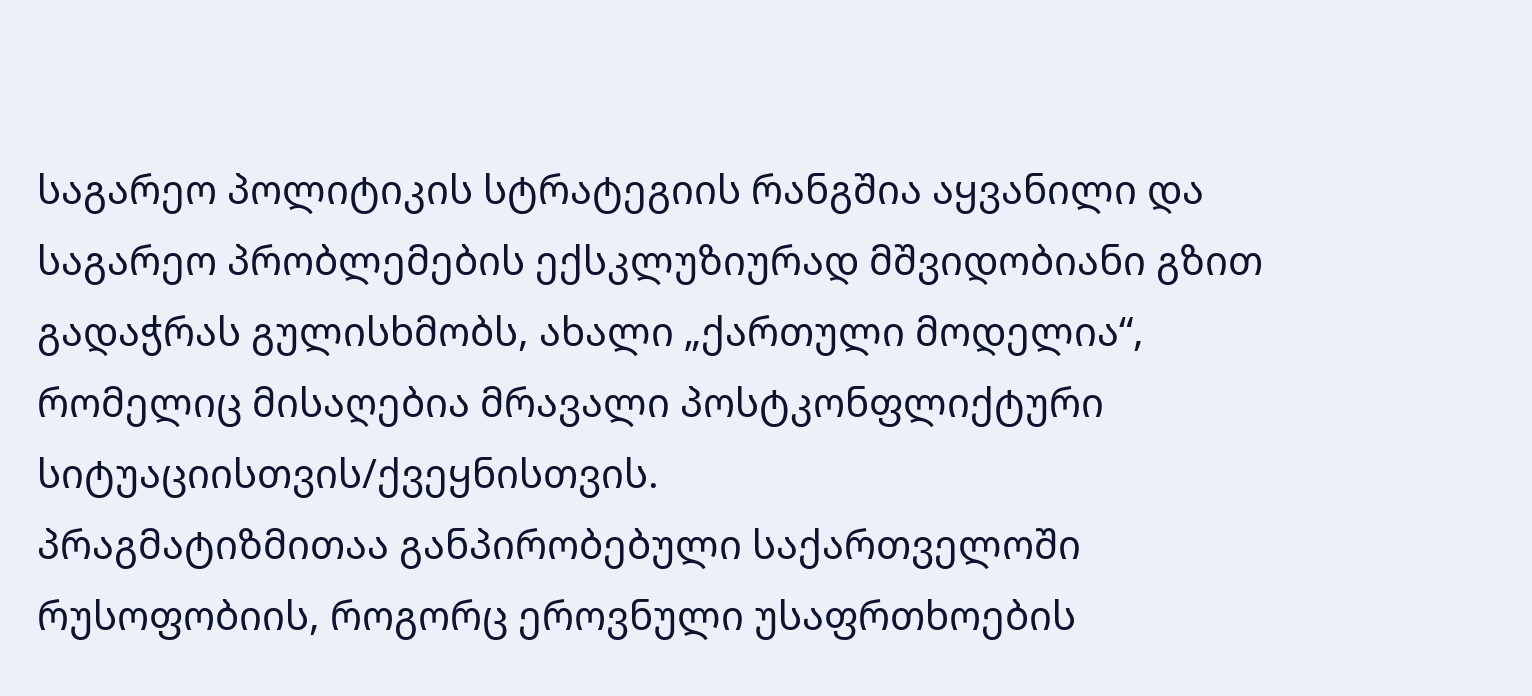საგარეო პოლიტიკის სტრატეგიის რანგშია აყვანილი და საგარეო პრობლემების ექსკლუზიურად მშვიდობიანი გზით გადაჭრას გულისხმობს, ახალი „ქართული მოდელია“, რომელიც მისაღებია მრავალი პოსტკონფლიქტური სიტუაციისთვის/ქვეყნისთვის.
პრაგმატიზმითაა განპირობებული საქართველოში რუსოფობიის, როგორც ეროვნული უსაფრთხოების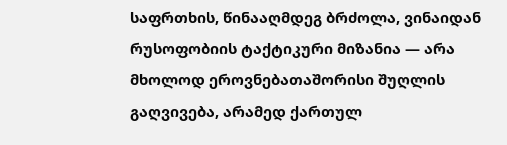საფრთხის, წინააღმდეგ ბრძოლა, ვინაიდან რუსოფობიის ტაქტიკური მიზანია — არა მხოლოდ ეროვნებათაშორისი შუღლის გაღვივება, არამედ ქართულ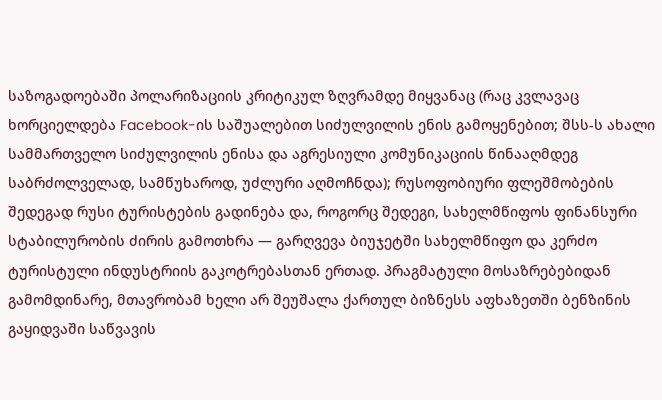საზოგადოებაში პოლარიზაციის კრიტიკულ ზღვრამდე მიყვანაც (რაც კვლავაც ხორციელდება Facebook-ის საშუალებით სიძულვილის ენის გამოყენებით; შსს-ს ახალი სამმართველო სიძულვილის ენისა და აგრესიული კომუნიკაციის წინააღმდეგ საბრძოლველად, სამწუხაროდ, უძლური აღმოჩნდა); რუსოფობიური ფლეშმობების შედეგად რუსი ტურისტების გადინება და, როგორც შედეგი, სახელმწიფოს ფინანსური სტაბილურობის ძირის გამოთხრა — გარღვევა ბიუჯეტში სახელმწიფო და კერძო ტურისტული ინდუსტრიის გაკოტრებასთან ერთად. პრაგმატული მოსაზრებებიდან გამომდინარე, მთავრობამ ხელი არ შეუშალა ქართულ ბიზნესს აფხაზეთში ბენზინის გაყიდვაში საწვავის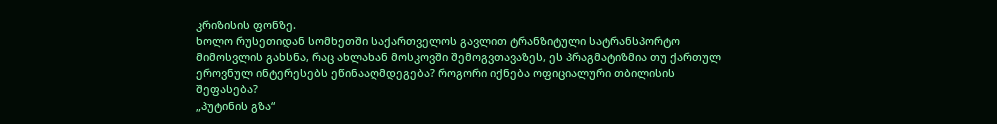კრიზისის ფონზე.
ხოლო რუსეთიდან სომხეთში საქართველოს გავლით ტრანზიტული სატრანსპორტო მიმოსვლის გახსნა, რაც ახლახან მოსკოვში შემოგვთავაზეს, ეს პრაგმატიზმია თუ ქართულ ეროვნულ ინტერესებს ეწინააღმდეგება? როგორი იქნება ოფიციალური თბილისის შეფასება?
„პუტინის გზა“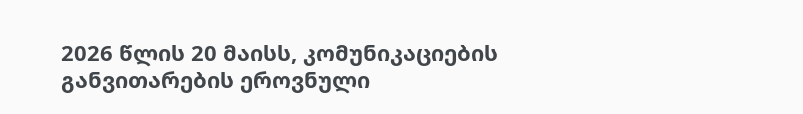2026 წლის 20 მაისს, კომუნიკაციების განვითარების ეროვნული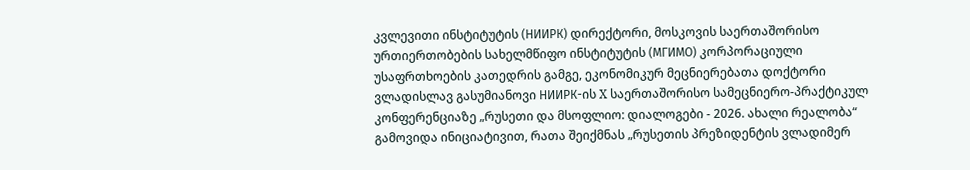კვლევითი ინსტიტუტის (НИИРК) დირექტორი, მოსკოვის საერთაშორისო ურთიერთობების სახელმწიფო ინსტიტუტის (МГИМО) კორპორაციული უსაფრთხოების კათედრის გამგე, ეკონომიკურ მეცნიერებათა დოქტორი ვლადისლავ გასუმიანოვი НИИРК-ის X საერთაშორისო სამეცნიერო-პრაქტიკულ კონფერენციაზე „რუსეთი და მსოფლიო: დიალოგები - 2026. ახალი რეალობა“ გამოვიდა ინიციატივით, რათა შეიქმნას „რუსეთის პრეზიდენტის ვლადიმერ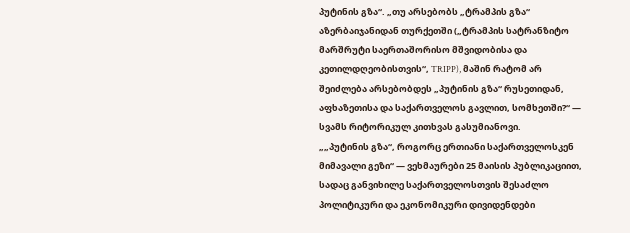პუტინის გზა“. „თუ არსებობს „ტრამპის გზა“ აზერბაიჯანიდან თურქეთში („ტრამპის სატრანზიტო მარშრუტი საერთაშორისო მშვიდობისა და კეთილდღეობისთვის“, TRIPP), მაშინ რატომ არ შეიძლება არსებობდეს „პუტინის გზა“ რუსეთიდან, აფხაზეთისა და საქართველოს გავლით, სომხეთში?“ — სვამს რიტორიკულ კითხვას გასუმიანოვი.
„„პუტინის გზა“, როგორც ერთიანი საქართველოსკენ მიმავალი გეზი“ — ვეხმაურები 25 მაისის პუბლიკაციით, სადაც განვიხილე საქართველოსთვის შესაძლო პოლიტიკური და ეკონომიკური დივიდენდები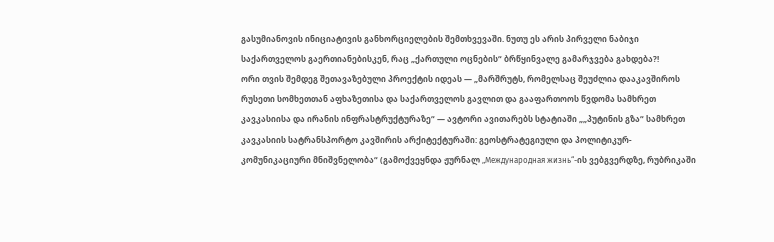გასუმიანოვის ინიციატივის განხორციელების შემთხვევაში. ნუთუ ეს არის პირველი ნაბიჯი საქართველოს გაერთიანებისკენ, რაც „ქართული ოცნების“ ბრწყინვალე გამარჯვება გახდება?!
ორი თვის შემდეგ შეთავაზებული პროექტის იდეას — „მარშრუტს, რომელსაც შეუძლია დააკავშიროს რუსეთი სომხეთთან აფხაზეთისა და საქართველოს გავლით და გააფართოოს წვდომა სამხრეთ კავკასიისა და ირანის ინფრასტრუქტურაზე“ — ავტორი ავითარებს სტატიაში „„პუტინის გზა“ სამხრეთ კავკასიის სატრანსპორტო კავშირის არქიტექტურაში: გეოსტრატეგიული და პოლიტიკურ-კომუნიკაციური მნიშვნელობა“ (გამოქვეყნდა ჟურნალ „Международная жизнь“-ის ვებგვერდზე, რუბრიკაში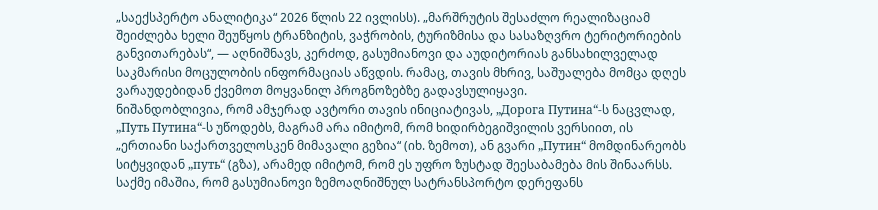„საექსპერტო ანალიტიკა“ 2026 წლის 22 ივლისს). „მარშრუტის შესაძლო რეალიზაციამ შეიძლება ხელი შეუწყოს ტრანზიტის, ვაჭრობის, ტურიზმისა და სასაზღვრო ტერიტორიების განვითარებას“, — აღნიშნავს, კერძოდ, გასუმიანოვი და აუდიტორიას განსახილველად საკმარისი მოცულობის ინფორმაციას აწვდის. რამაც, თავის მხრივ, საშუალება მომცა დღეს ვარაუდებიდან ქვემოთ მოყვანილ პროგნოზებზე გადავსულიყავი.
ნიშანდობლივია, რომ ამჯერად ავტორი თავის ინიციატივას, „Дорога Путина“-ს ნაცვლად, „Путь Путина“-ს უწოდებს, მაგრამ არა იმიტომ, რომ ხიდირბეგიშვილის ვერსიით, ის „ერთიანი საქართველოსკენ მიმავალი გეზია“ (იხ. ზემოთ), ან გვარი „Путин“ მომდინარეობს სიტყვიდან „путь“ (გზა), არამედ იმიტომ, რომ ეს უფრო ზუსტად შეესაბამება მის შინაარსს. საქმე იმაშია, რომ გასუმიანოვი ზემოაღნიშნულ სატრანსპორტო დერეფანს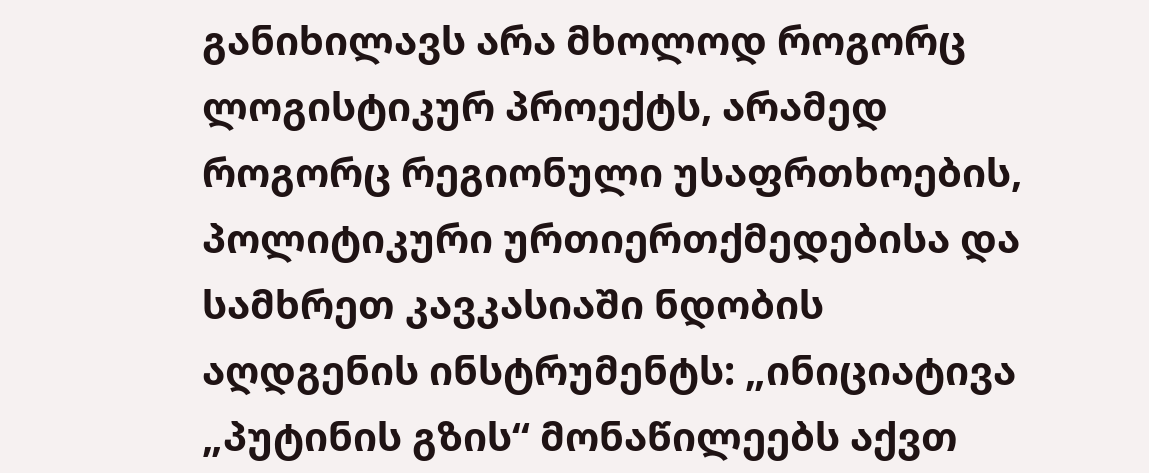განიხილავს არა მხოლოდ როგორც ლოგისტიკურ პროექტს, არამედ როგორც რეგიონული უსაფრთხოების, პოლიტიკური ურთიერთქმედებისა და სამხრეთ კავკასიაში ნდობის აღდგენის ინსტრუმენტს: „ინიციატივა „პუტინის გზის“ მონაწილეებს აქვთ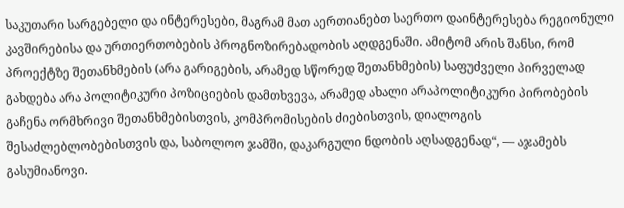საკუთარი სარგებელი და ინტერესები, მაგრამ მათ აერთიანებთ საერთო დაინტერესება რეგიონული კავშირებისა და ურთიერთობების პროგნოზირებადობის აღდგენაში. ამიტომ არის შანსი, რომ პროექტზე შეთანხმების (არა გარიგების, არამედ სწორედ შეთანხმების) საფუძველი პირველად გახდება არა პოლიტიკური პოზიციების დამთხვევა, არამედ ახალი არაპოლიტიკური პირობების გაჩენა ორმხრივი შეთანხმებისთვის, კომპრომისების ძიებისთვის, დიალოგის შესაძლებლობებისთვის და, საბოლოო ჯამში, დაკარგული ნდობის აღსადგენად“, — აჯამებს გასუმიანოვი.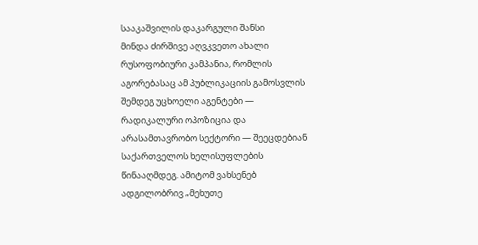სააკაშვილის დაკარგული შანსი
მინდა ძირშივე აღვკვეთო ახალი რუსოფობიური კამპანია, რომლის აგორებასაც ამ პუბლიკაციის გამოსვლის შემდეგ უცხოელი აგენტები — რადიკალური ოპოზიცია და არასამთავრობო სექტორი — შეეცდებიან საქართველოს ხელისუფლების წინააღმდეგ. ამიტომ ვახსენებ ადგილობრივ „მეხუთე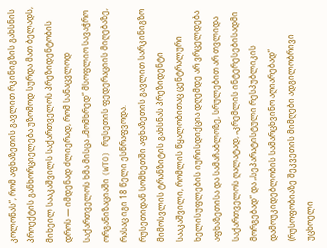კოლონას“, რომ აფხაზეთის გავლით რკინიგზის გახსნის პროექტის განხორციელება უზომოდ სურდა მათ ბელადს, მიხეილ სააკაშვილს საქართველოს პრეზიდენტობის დროს — იმდენად ძლიერად, რომ სანაცვლოდ საქართველოს ხმა მისცა „მომხრედ“ მსოფლიო სავაჭრო ორგანიზაციაში (WTO) რუსეთის ფედერაციის მიღებაზე, რასაც იგი 18 წელი ესწრაფვოდა.
რუსეთიდან სომხეთში აფხაზეთის გავლით სარკინიგზო მიმოსვლის ტრანზიტის გახსნას პრეზიდენტი სააკაშვილი, რომლის წყალობითაც ცენტრალური ხელისუფლების იურისდიქცია დღემდე არ ვრცელდება აფხაზეთისა და სამაჩაბლოზე, სრულებით არ თვლიდა საქართველოს ღალატად, „კრემლის ინტერესებისადმი მორგებად“ და „სეპარატისტული რესპუბლიკის დამოუკიდებლობის სამარცხვინო აღიარებად“ (რუსოფობიაზე შეკვეთის მიმღები ადგილობრივი უცხოელი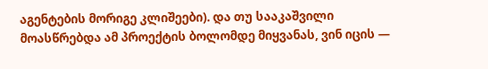აგენტების მორიგე კლიშეები). და თუ სააკაშვილი მოასწრებდა ამ პროექტის ბოლომდე მიყვანას, ვინ იცის —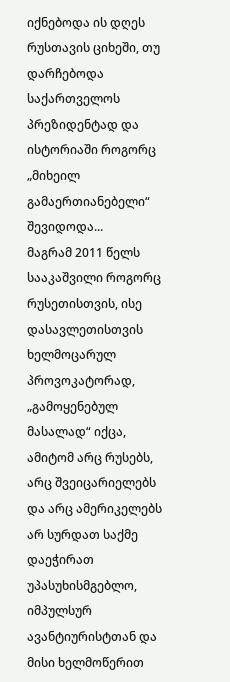იქნებოდა ის დღეს რუსთავის ციხეში, თუ დარჩებოდა საქართველოს პრეზიდენტად და ისტორიაში როგორც „მიხეილ გამაერთიანებელი“ შევიდოდა...
მაგრამ 2011 წელს სააკაშვილი როგორც რუსეთისთვის, ისე დასავლეთისთვის ხელმოცარულ პროვოკატორად, „გამოყენებულ მასალად“ იქცა, ამიტომ არც რუსებს, არც შვეიცარიელებს და არც ამერიკელებს არ სურდათ საქმე დაეჭირათ უპასუხისმგებლო, იმპულსურ ავანტიურისტთან და მისი ხელმოწერით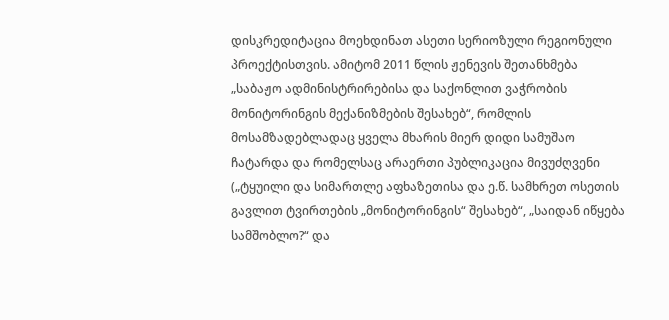დისკრედიტაცია მოეხდინათ ასეთი სერიოზული რეგიონული პროექტისთვის. ამიტომ 2011 წლის ჟენევის შეთანხმება „საბაჟო ადმინისტრირებისა და საქონლით ვაჭრობის მონიტორინგის მექანიზმების შესახებ“, რომლის მოსამზადებლადაც ყველა მხარის მიერ დიდი სამუშაო ჩატარდა და რომელსაც არაერთი პუბლიკაცია მივუძღვენი („ტყუილი და სიმართლე აფხაზეთისა და ე.წ. სამხრეთ ოსეთის გავლით ტვირთების „მონიტორინგის“ შესახებ“, „საიდან იწყება სამშობლო?“ და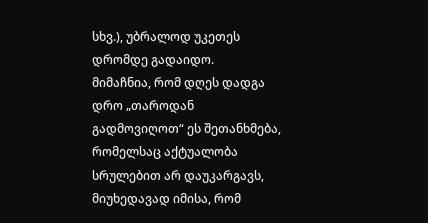სხვ.), უბრალოდ უკეთეს დრომდე გადაიდო.
მიმაჩნია, რომ დღეს დადგა დრო „თაროდან გადმოვიღოთ“ ეს შეთანხმება, რომელსაც აქტუალობა სრულებით არ დაუკარგავს, მიუხედავად იმისა, რომ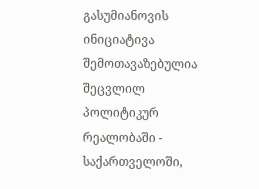გასუმიანოვის ინიციატივა შემოთავაზებულია შეცვლილ პოლიტიკურ რეალობაში - საქართველოში,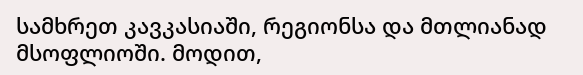სამხრეთ კავკასიაში, რეგიონსა და მთლიანად მსოფლიოში. მოდით,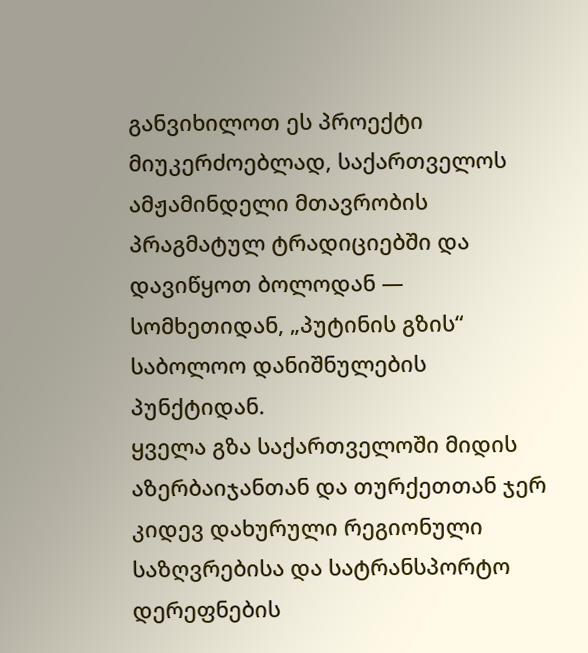განვიხილოთ ეს პროექტი მიუკერძოებლად, საქართველოს ამჟამინდელი მთავრობის პრაგმატულ ტრადიციებში და დავიწყოთ ბოლოდან — სომხეთიდან, „პუტინის გზის“ საბოლოო დანიშნულების პუნქტიდან.
ყველა გზა საქართველოში მიდის
აზერბაიჯანთან და თურქეთთან ჯერ კიდევ დახურული რეგიონული საზღვრებისა და სატრანსპორტო დერეფნების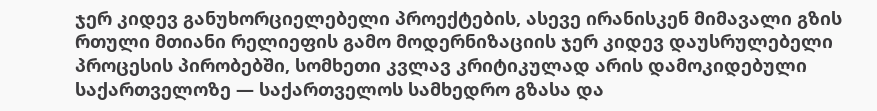ჯერ კიდევ განუხორციელებელი პროექტების, ასევე ირანისკენ მიმავალი გზის რთული მთიანი რელიეფის გამო მოდერნიზაციის ჯერ კიდევ დაუსრულებელი პროცესის პირობებში, სომხეთი კვლავ კრიტიკულად არის დამოკიდებული საქართველოზე — საქართველოს სამხედრო გზასა და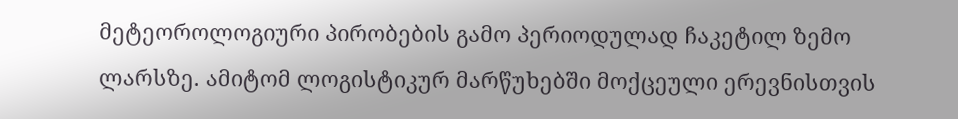მეტეოროლოგიური პირობების გამო პერიოდულად ჩაკეტილ ზემო ლარსზე. ამიტომ ლოგისტიკურ მარწუხებში მოქცეული ერევნისთვის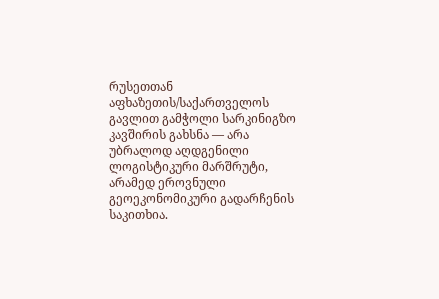რუსეთთან აფხაზეთის/საქართველოს გავლით გამჭოლი სარკინიგზო კავშირის გახსნა — არა უბრალოდ აღდგენილი ლოგისტიკური მარშრუტი, არამედ ეროვნული გეოეკონომიკური გადარჩენის საკითხია.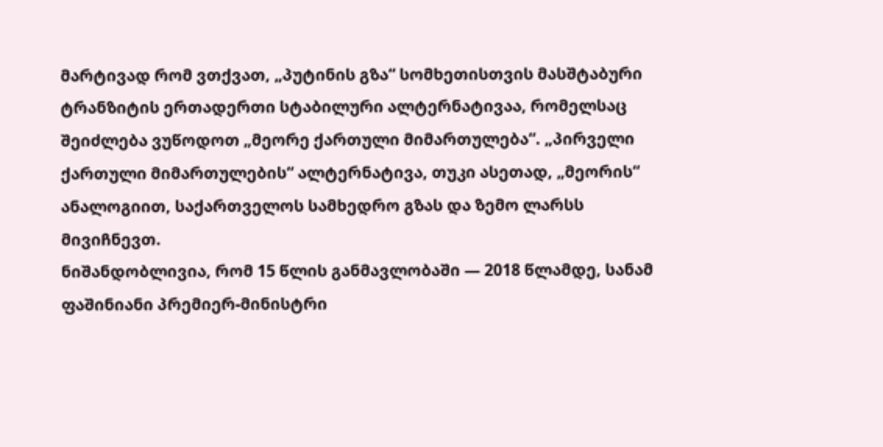მარტივად რომ ვთქვათ, „პუტინის გზა“ სომხეთისთვის მასშტაბური ტრანზიტის ერთადერთი სტაბილური ალტერნატივაა, რომელსაც შეიძლება ვუწოდოთ „მეორე ქართული მიმართულება“. „პირველი ქართული მიმართულების“ ალტერნატივა, თუკი ასეთად, „მეორის“ ანალოგიით, საქართველოს სამხედრო გზას და ზემო ლარსს მივიჩნევთ.
ნიშანდობლივია, რომ 15 წლის განმავლობაში — 2018 წლამდე, სანამ ფაშინიანი პრემიერ-მინისტრი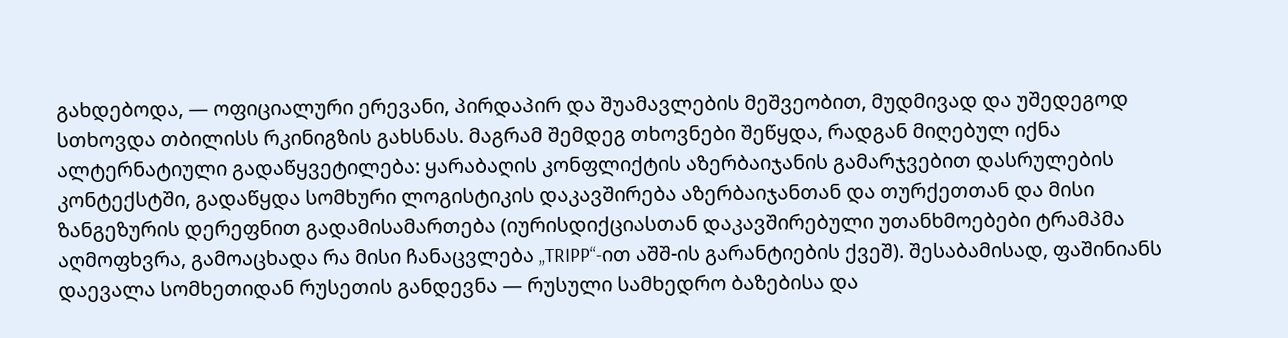გახდებოდა, — ოფიციალური ერევანი, პირდაპირ და შუამავლების მეშვეობით, მუდმივად და უშედეგოდ სთხოვდა თბილისს რკინიგზის გახსნას. მაგრამ შემდეგ თხოვნები შეწყდა, რადგან მიღებულ იქნა ალტერნატიული გადაწყვეტილება: ყარაბაღის კონფლიქტის აზერბაიჯანის გამარჯვებით დასრულების კონტექსტში, გადაწყდა სომხური ლოგისტიკის დაკავშირება აზერბაიჯანთან და თურქეთთან და მისი ზანგეზურის დერეფნით გადამისამართება (იურისდიქციასთან დაკავშირებული უთანხმოებები ტრამპმა აღმოფხვრა, გამოაცხადა რა მისი ჩანაცვლება „TRIPP“-ით აშშ-ის გარანტიების ქვეშ). შესაბამისად, ფაშინიანს დაევალა სომხეთიდან რუსეთის განდევნა — რუსული სამხედრო ბაზებისა და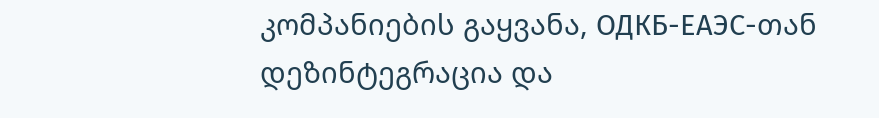კომპანიების გაყვანა, ОДКБ-ЕАЭС-თან დეზინტეგრაცია და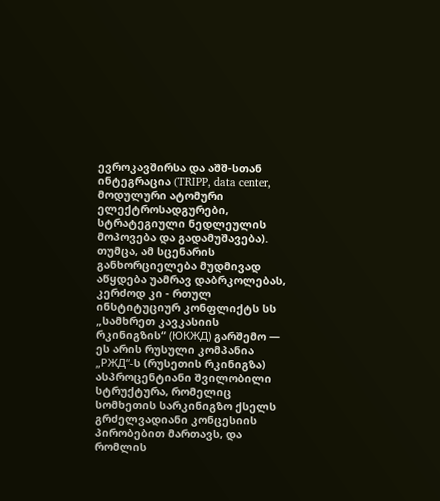ევროკავშირსა და აშშ-სთან ინტეგრაცია (TRIPP, data center, მოდულური ატომური ელექტროსადგურები, სტრატეგიული ნედლეულის მოპოვება და გადამუშავება).
თუმცა, ამ სცენარის განხორციელება მუდმივად აწყდება უამრავ დაბრკოლებას, კერძოდ კი - რთულ ინსტიტუციურ კონფლიქტს სს „სამხრეთ კავკასიის რკინიგზის“ (ЮКЖД) გარშემო — ეს არის რუსული კომპანია „РЖД“-ს (რუსეთის რკინიგზა) ასპროცენტიანი შვილობილი სტრუქტურა, რომელიც სომხეთის სარკინიგზო ქსელს გრძელვადიანი კონცესიის პირობებით მართავს, და რომლის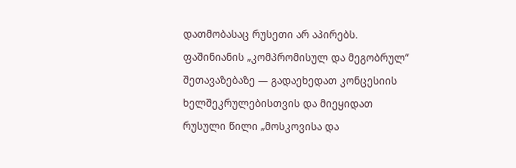დათმობასაც რუსეთი არ აპირებს. ფაშინიანის „კომპრომისულ და მეგობრულ“ შეთავაზებაზე — გადაეხედათ კონცესიის ხელშეკრულებისთვის და მიეყიდათ რუსული წილი „მოსკოვისა და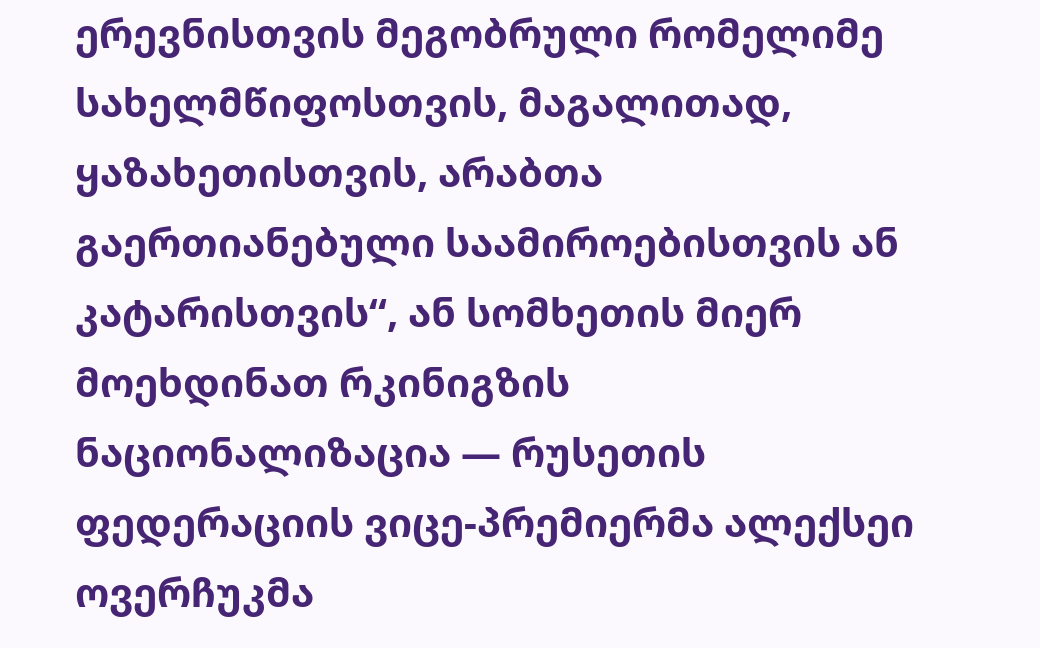ერევნისთვის მეგობრული რომელიმე სახელმწიფოსთვის, მაგალითად, ყაზახეთისთვის, არაბთა გაერთიანებული საამიროებისთვის ან კატარისთვის“, ან სომხეთის მიერ მოეხდინათ რკინიგზის ნაციონალიზაცია — რუსეთის ფედერაციის ვიცე-პრემიერმა ალექსეი ოვერჩუკმა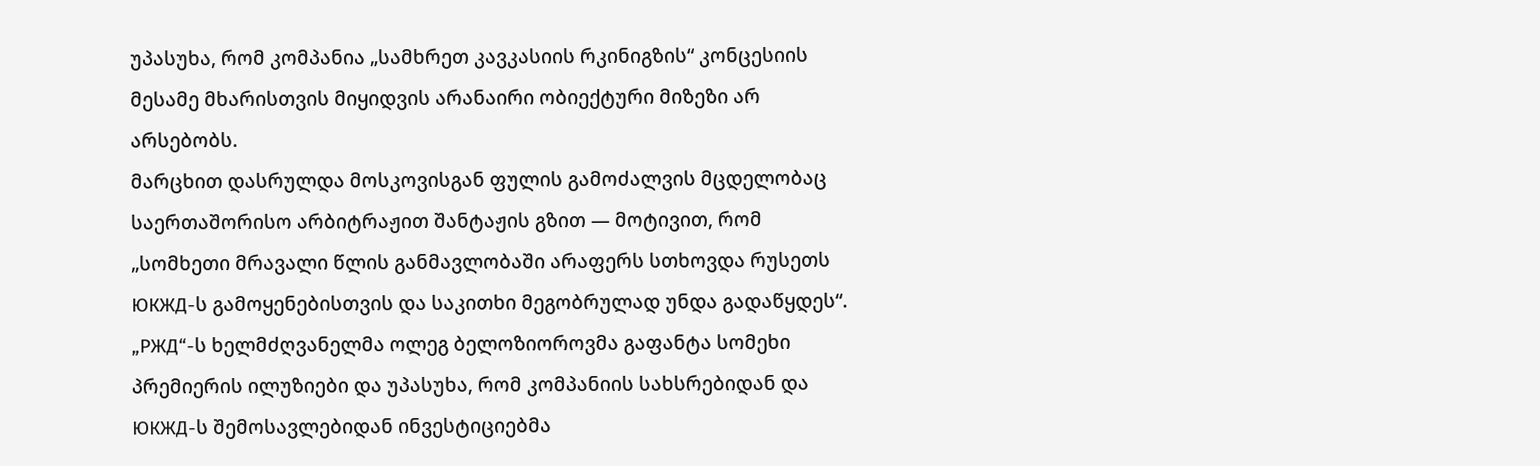უპასუხა, რომ კომპანია „სამხრეთ კავკასიის რკინიგზის“ კონცესიის მესამე მხარისთვის მიყიდვის არანაირი ობიექტური მიზეზი არ არსებობს.
მარცხით დასრულდა მოსკოვისგან ფულის გამოძალვის მცდელობაც საერთაშორისო არბიტრაჟით შანტაჟის გზით — მოტივით, რომ „სომხეთი მრავალი წლის განმავლობაში არაფერს სთხოვდა რუსეთს ЮКЖД-ს გამოყენებისთვის და საკითხი მეგობრულად უნდა გადაწყდეს“. „РЖД“-ს ხელმძღვანელმა ოლეგ ბელოზიოროვმა გაფანტა სომეხი პრემიერის ილუზიები და უპასუხა, რომ კომპანიის სახსრებიდან და ЮКЖД-ს შემოსავლებიდან ინვესტიციებმა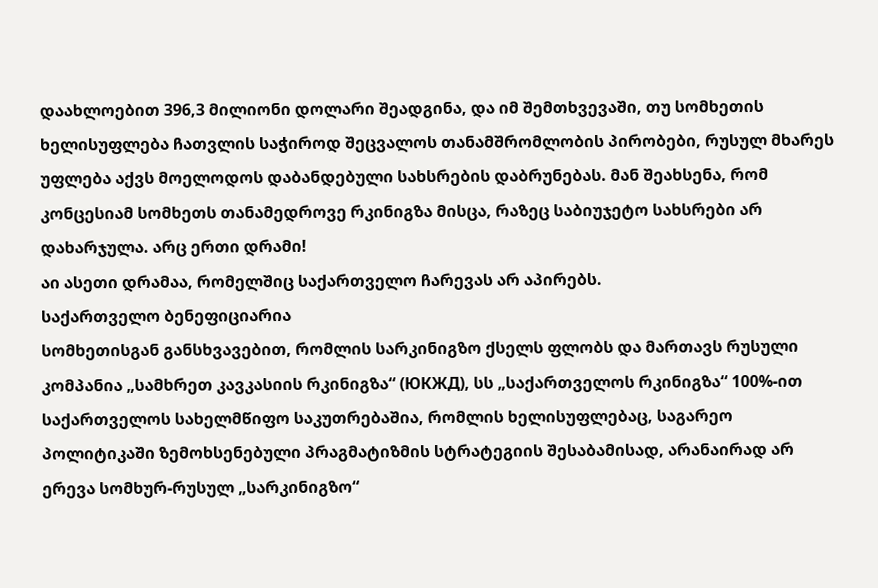დაახლოებით 396,3 მილიონი დოლარი შეადგინა, და იმ შემთხვევაში, თუ სომხეთის ხელისუფლება ჩათვლის საჭიროდ შეცვალოს თანამშრომლობის პირობები, რუსულ მხარეს უფლება აქვს მოელოდოს დაბანდებული სახსრების დაბრუნებას. მან შეახსენა, რომ კონცესიამ სომხეთს თანამედროვე რკინიგზა მისცა, რაზეც საბიუჯეტო სახსრები არ დახარჯულა. არც ერთი დრამი!
აი ასეთი დრამაა, რომელშიც საქართველო ჩარევას არ აპირებს.
საქართველო ბენეფიციარია
სომხეთისგან განსხვავებით, რომლის სარკინიგზო ქსელს ფლობს და მართავს რუსული კომპანია „სამხრეთ კავკასიის რკინიგზა“ (ЮКЖД), სს „საქართველოს რკინიგზა“ 100%-ით საქართველოს სახელმწიფო საკუთრებაშია, რომლის ხელისუფლებაც, საგარეო პოლიტიკაში ზემოხსენებული პრაგმატიზმის სტრატეგიის შესაბამისად, არანაირად არ ერევა სომხურ-რუსულ „სარკინიგზო“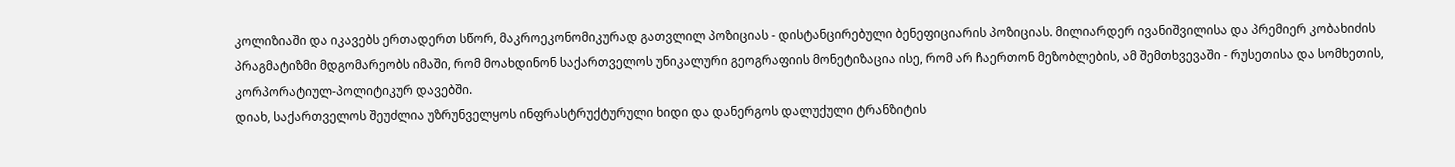კოლიზიაში და იკავებს ერთადერთ სწორ, მაკროეკონომიკურად გათვლილ პოზიციას - დისტანცირებული ბენეფიციარის პოზიციას. მილიარდერ ივანიშვილისა და პრემიერ კობახიძის პრაგმატიზმი მდგომარეობს იმაში, რომ მოახდინონ საქართველოს უნიკალური გეოგრაფიის მონეტიზაცია ისე, რომ არ ჩაერთონ მეზობლების, ამ შემთხვევაში - რუსეთისა და სომხეთის, კორპორატიულ-პოლიტიკურ დავებში.
დიახ, საქართველოს შეუძლია უზრუნველყოს ინფრასტრუქტურული ხიდი და დანერგოს დალუქული ტრანზიტის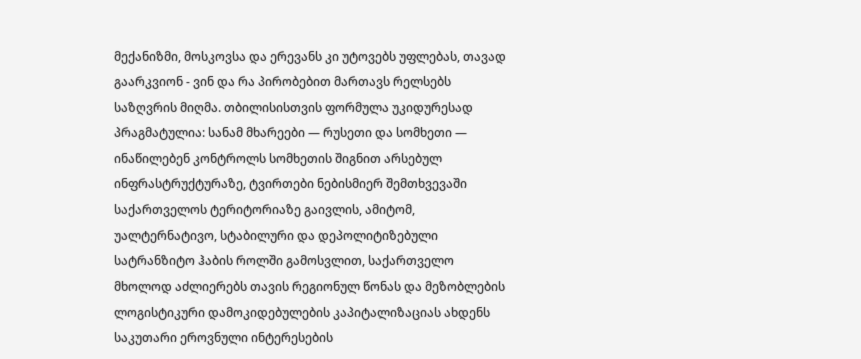მექანიზმი, მოსკოვსა და ერევანს კი უტოვებს უფლებას, თავად გაარკვიონ - ვინ და რა პირობებით მართავს რელსებს საზღვრის მიღმა. თბილისისთვის ფორმულა უკიდურესად პრაგმატულია: სანამ მხარეები — რუსეთი და სომხეთი — ინაწილებენ კონტროლს სომხეთის შიგნით არსებულ ინფრასტრუქტურაზე, ტვირთები ნებისმიერ შემთხვევაში საქართველოს ტერიტორიაზე გაივლის, ამიტომ, უალტერნატივო, სტაბილური და დეპოლიტიზებული სატრანზიტო ჰაბის როლში გამოსვლით, საქართველო მხოლოდ აძლიერებს თავის რეგიონულ წონას და მეზობლების ლოგისტიკური დამოკიდებულების კაპიტალიზაციას ახდენს საკუთარი ეროვნული ინტერესების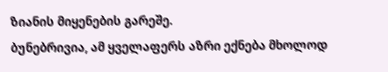ზიანის მიყენების გარეშე.
ბუნებრივია, ამ ყველაფერს აზრი ექნება მხოლოდ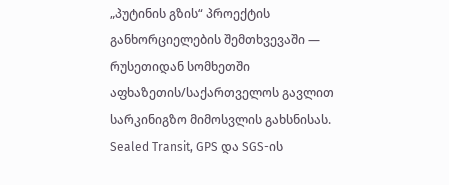„პუტინის გზის“ პროექტის განხორციელების შემთხვევაში — რუსეთიდან სომხეთში აფხაზეთის/საქართველოს გავლით სარკინიგზო მიმოსვლის გახსნისას.
Sealed Transit, GPS და SGS-ის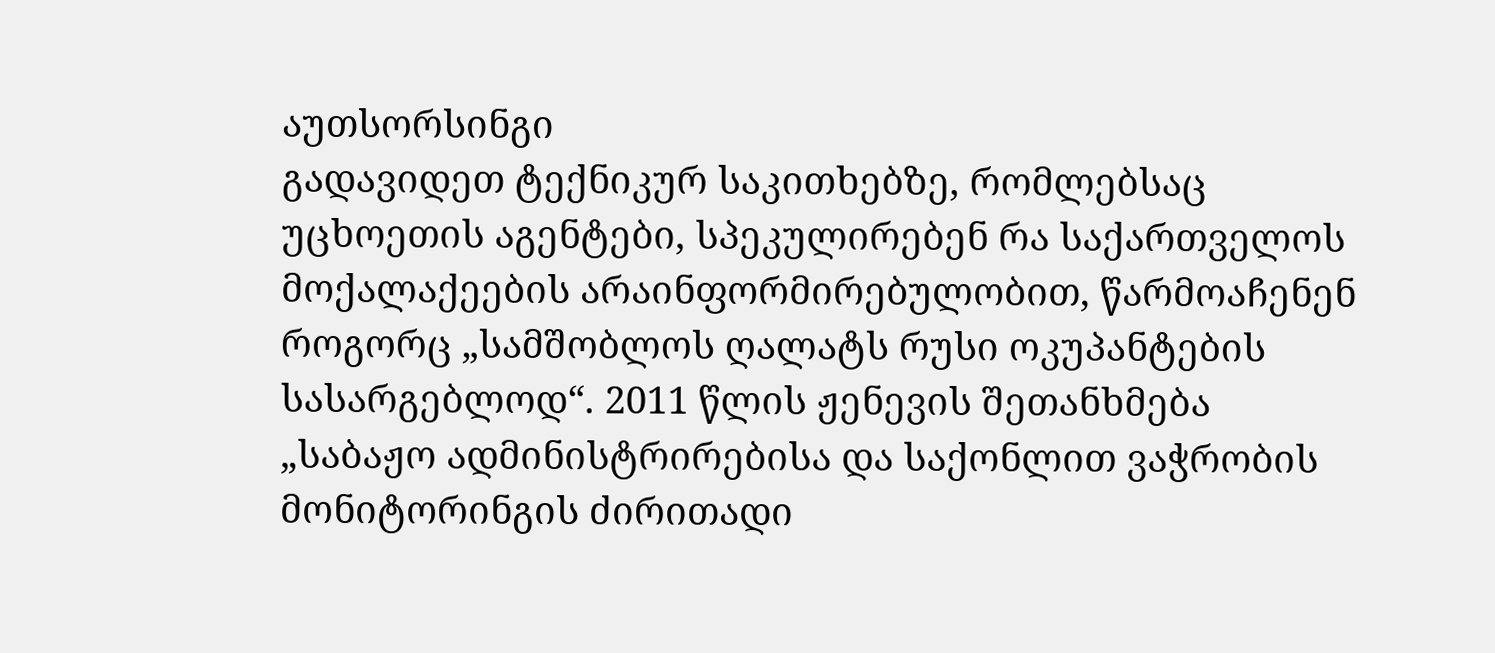აუთსორსინგი
გადავიდეთ ტექნიკურ საკითხებზე, რომლებსაც უცხოეთის აგენტები, სპეკულირებენ რა საქართველოს მოქალაქეების არაინფორმირებულობით, წარმოაჩენენ როგორც „სამშობლოს ღალატს რუსი ოკუპანტების სასარგებლოდ“. 2011 წლის ჟენევის შეთანხმება „საბაჟო ადმინისტრირებისა და საქონლით ვაჭრობის მონიტორინგის ძირითადი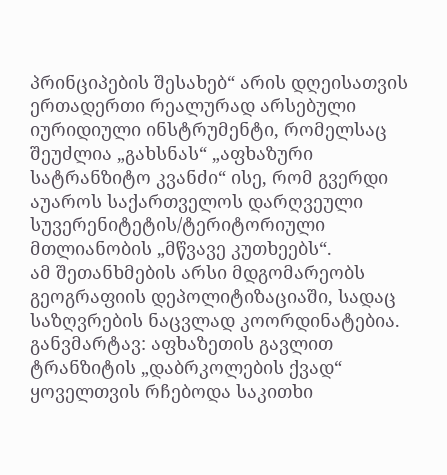პრინციპების შესახებ“ არის დღეისათვის ერთადერთი რეალურად არსებული იურიდიული ინსტრუმენტი, რომელსაც შეუძლია „გახსნას“ „აფხაზური სატრანზიტო კვანძი“ ისე, რომ გვერდი აუაროს საქართველოს დარღვეული სუვერენიტეტის/ტერიტორიული მთლიანობის „მწვავე კუთხეებს“.
ამ შეთანხმების არსი მდგომარეობს გეოგრაფიის დეპოლიტიზაციაში, სადაც საზღვრების ნაცვლად კოორდინატებია. განვმარტავ: აფხაზეთის გავლით ტრანზიტის „დაბრკოლების ქვად“ ყოველთვის რჩებოდა საკითხი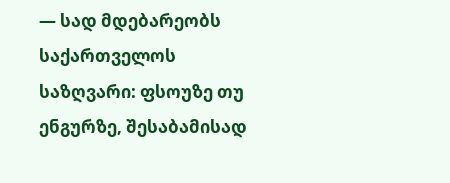— სად მდებარეობს საქართველოს საზღვარი: ფსოუზე თუ ენგურზე, შესაბამისად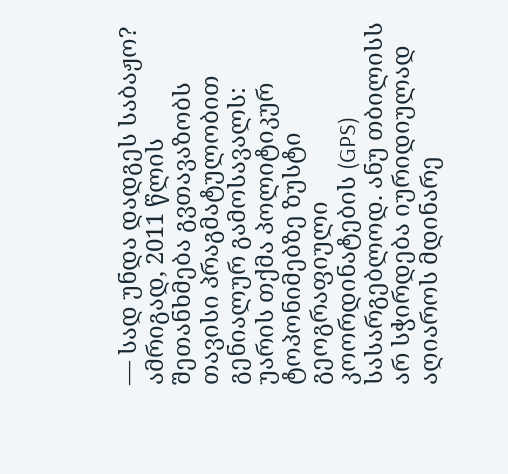— სად უნდა დადგეს საბაჟო? ამრიგად, 2011 წლის შეთანხმება გვთავაზობს თავისი პრაგმატულობით გენიალურ გამოსავალს: უარის თქმა პოლიტიკურ ტოპონიმებზე ზუსტი გეოგრაფიული კოორდინატების (GPS) სასარგებლოდ. ანუ თბილისს არ სჭირდება იურიდიულად აღიაროს მდინარე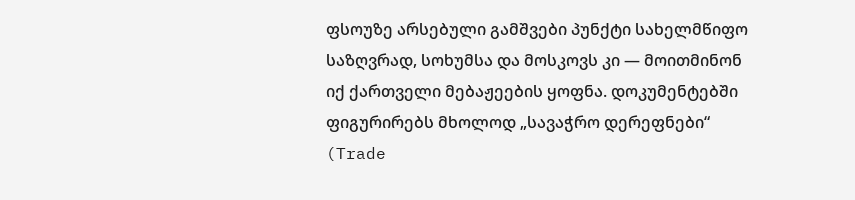ფსოუზე არსებული გამშვები პუნქტი სახელმწიფო საზღვრად, სოხუმსა და მოსკოვს კი — მოითმინონ იქ ქართველი მებაჟეების ყოფნა. დოკუმენტებში ფიგურირებს მხოლოდ „სავაჭრო დერეფნები“ (Trade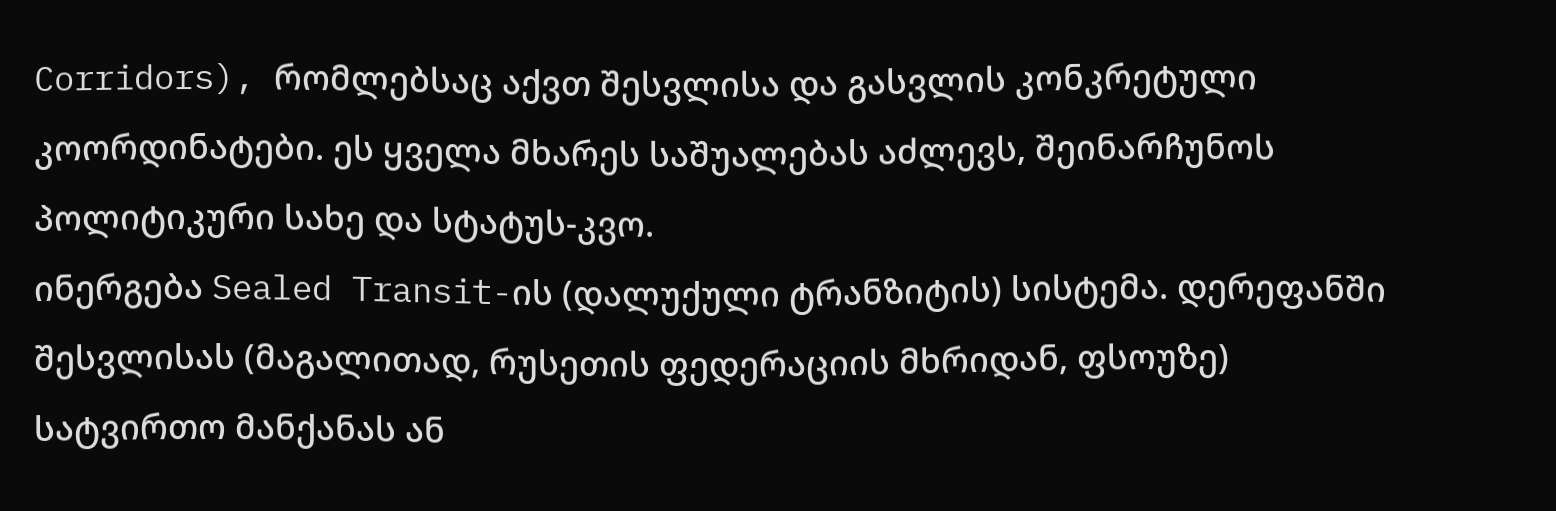Corridors), რომლებსაც აქვთ შესვლისა და გასვლის კონკრეტული კოორდინატები. ეს ყველა მხარეს საშუალებას აძლევს, შეინარჩუნოს პოლიტიკური სახე და სტატუს-კვო.
ინერგება Sealed Transit-ის (დალუქული ტრანზიტის) სისტემა. დერეფანში შესვლისას (მაგალითად, რუსეთის ფედერაციის მხრიდან, ფსოუზე) სატვირთო მანქანას ან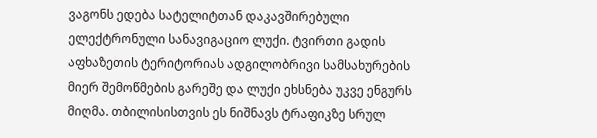ვაგონს ედება სატელიტთან დაკავშირებული ელექტრონული სანავიგაციო ლუქი. ტვირთი გადის აფხაზეთის ტერიტორიას ადგილობრივი სამსახურების მიერ შემოწმების გარეშე და ლუქი ეხსნება უკვე ენგურს მიღმა. თბილისისთვის ეს ნიშნავს ტრაფიკზე სრულ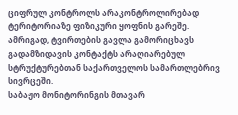ციფრულ კონტროლს არაკონტროლირებად ტერიტორიაზე ფიზიკური ყოფნის გარეშე. ამრიგად, ტვირთების გავლა გამორიცხავს გადამზიდავის კონტაქტს არაღიარებულ სტრუქტურებთან საქართველოს სამართლებრივ სივრცეში.
საბაჟო მონიტორინგის მთავარ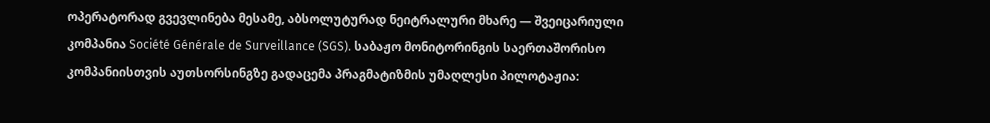ოპერატორად გვევლინება მესამე, აბსოლუტურად ნეიტრალური მხარე — შვეიცარიული კომპანია Société Générale de Surveillance (SGS). საბაჟო მონიტორინგის საერთაშორისო კომპანიისთვის აუთსორსინგზე გადაცემა პრაგმატიზმის უმაღლესი პილოტაჟია: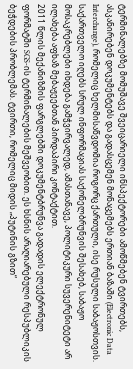ტერმინალებზე მომუშავე შვეიცარიელი ინსპექტორები ამოწმებენ ტვირთებს, ასკანირებენ დოკუმენტებს და გადასცემენ მონაცემებს ერთიან ბაზაში (Electronic Data Interchange), რომელიც ხელმისაწვდომია როგორც ქართული, ისე რუსული საბაჟოსთვის. საქართველო იღებს სრულ ინფორმაციას საქონელბრუნვის შესახებ, საბაჟო მოსაკრებლები იხდება გამჭვირვალედ, ამასთანავე, პოლიტიკური სუვერენიტეტი არ ილახება აფხაზ მებაჟეებთან პირდაპირი კონტაქტით.
2011 წლის მექანიზმის ფარგლებში დოკუმენტბრუნვა გადადის ელექტრონულ ფორმატში SGS-ის ტერმინალების მეშვეობით. ეს ხსნის არაღიარებული რესპუბლიკის ბეჭდების პრობლემას. ტვირთი, რომელიც მიდის „პუტინის გზით“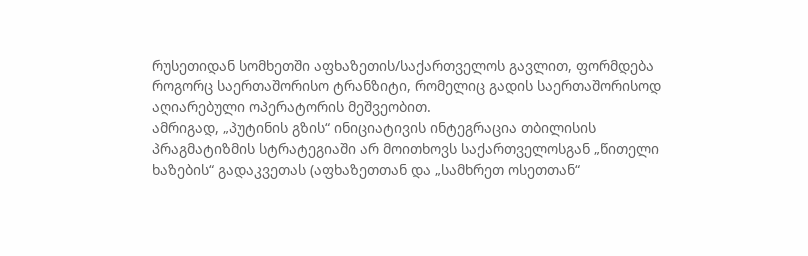რუსეთიდან სომხეთში აფხაზეთის/საქართველოს გავლით, ფორმდება როგორც საერთაშორისო ტრანზიტი, რომელიც გადის საერთაშორისოდ აღიარებული ოპერატორის მეშვეობით.
ამრიგად, „პუტინის გზის“ ინიციატივის ინტეგრაცია თბილისის პრაგმატიზმის სტრატეგიაში არ მოითხოვს საქართველოსგან „წითელი ხაზების“ გადაკვეთას (აფხაზეთთან და „სამხრეთ ოსეთთან“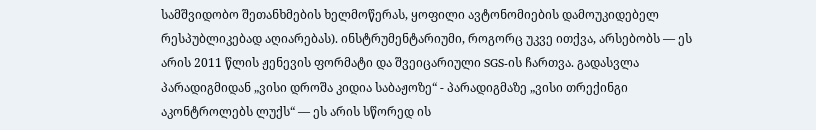სამშვიდობო შეთანხმების ხელმოწერას, ყოფილი ავტონომიების დამოუკიდებელ რესპუბლიკებად აღიარებას). ინსტრუმენტარიუმი, როგორც უკვე ითქვა, არსებობს — ეს არის 2011 წლის ჟენევის ფორმატი და შვეიცარიული SGS-ის ჩართვა. გადასვლა პარადიგმიდან „ვისი დროშა კიდია საბაჟოზე“ - პარადიგმაზე „ვისი თრექინგი აკონტროლებს ლუქს“ — ეს არის სწორედ ის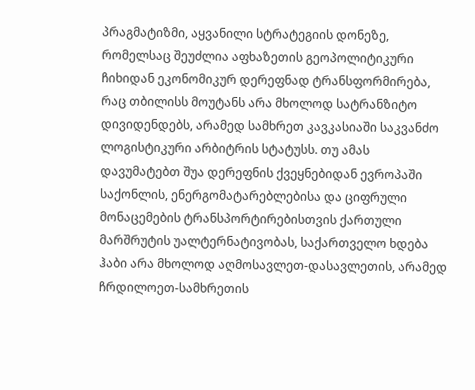პრაგმატიზმი, აყვანილი სტრატეგიის დონეზე, რომელსაც შეუძლია აფხაზეთის გეოპოლიტიკური ჩიხიდან ეკონომიკურ დერეფნად ტრანსფორმირება, რაც თბილისს მოუტანს არა მხოლოდ სატრანზიტო დივიდენდებს, არამედ სამხრეთ კავკასიაში საკვანძო ლოგისტიკური არბიტრის სტატუსს. თუ ამას დავუმატებთ შუა დერეფნის ქვეყნებიდან ევროპაში საქონლის, ენერგომატარებლებისა და ციფრული მონაცემების ტრანსპორტირებისთვის ქართული მარშრუტის უალტერნატივობას, საქართველო ხდება ჰაბი არა მხოლოდ აღმოსავლეთ-დასავლეთის, არამედ ჩრდილოეთ-სამხრეთის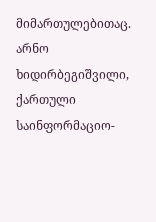მიმართულებითაც.
არნო ხიდირბეგიშვილი,
ქართული საინფორმაციო-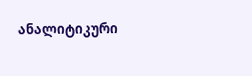ანალიტიკური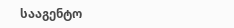სააგენტო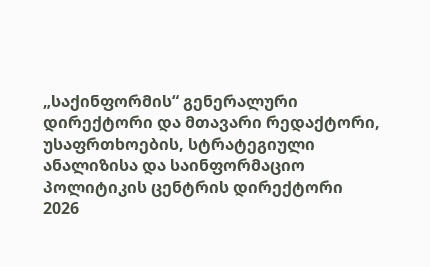„საქინფორმის“ გენერალური დირექტორი და მთავარი რედაქტორი, უსაფრთხოების, სტრატეგიული ანალიზისა და საინფორმაციო პოლიტიკის ცენტრის დირექტორი
2026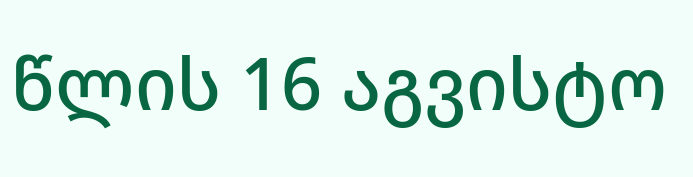წლის 16 აგვისტო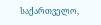საქართველო,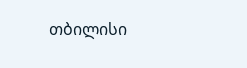თბილისი